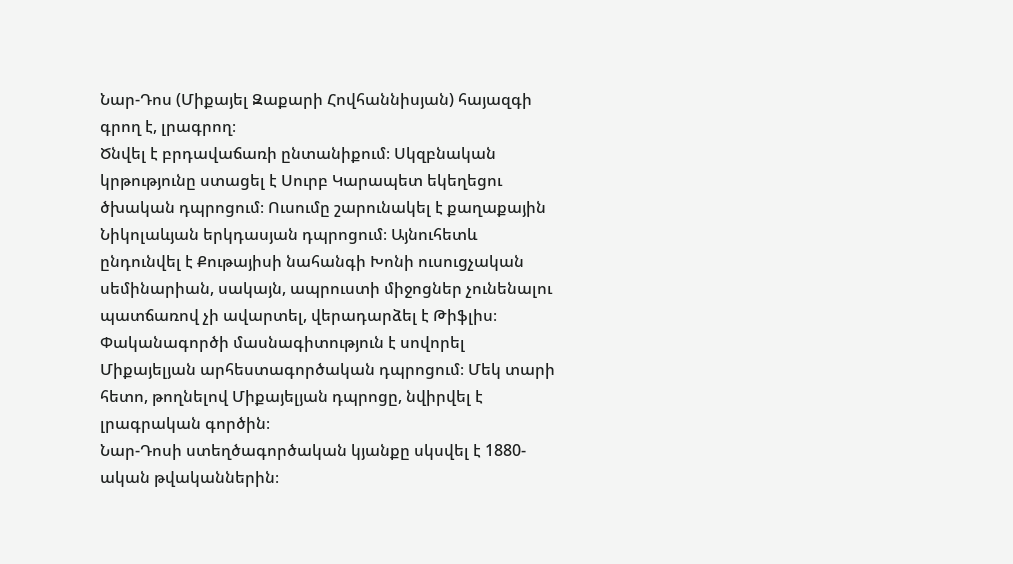Նար-Դոս (Միքայել Զաքարի Հովհաննիսյան) հայազգի գրող է, լրագրող։
Ծնվել է բրդավաճառի ընտանիքում։ Սկզբնական կրթությունը ստացել է Սուրբ Կարապետ եկեղեցու ծխական դպրոցում։ Ուսումը շարունակել է քաղաքային Նիկոլաևյան երկդասյան դպրոցում։ Այնուհետև ընդունվել է Քութայիսի նահանգի Խոնի ուսուցչական սեմինարիան, սակայն, ապրուստի միջոցներ չունենալու պատճառով չի ավարտել, վերադարձել է Թիֆլիս։ Փականագործի մասնագիտություն է սովորել Միքայելյան արհեստագործական դպրոցում։ Մեկ տարի հետո, թողնելով Միքայելյան դպրոցը, նվիրվել է լրագրական գործին։
Նար-Դոսի ստեղծագործական կյանքը սկսվել է 1880-ական թվականներին։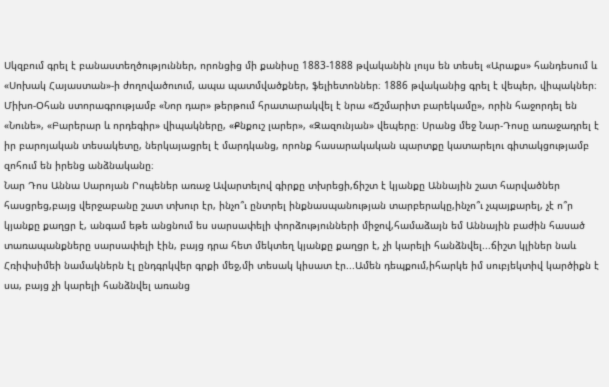Սկզբում գրել է բանաստեղծություններ, որոնցից մի քանիսը 1883-1888 թվականին լույս են տեսել «Արաքս» հանդեսում և «Սոխակ Հայաստան»-ի ժողովածուում, ապա պատմվածքներ, ֆելիետոններ։ 1886 թվականից գրել է վեպեր, վիպակներ։ Միխո-Օհան ստորագրությամբ «Նոր դար» թերթում հրատարակվել է նրա «Ճշմարիտ բարեկամը», որին հաջորդել են «Նունե», «Բարերար և որդեգիր» վիպակները, «Քնքուշ լարեր», «Զազունյան» վեպերը։ Սրանց մեջ Նար-Դոսը առաջադրել է իր բարոյական տեսակետը, ներկայացրել է մարդկանց, որոնք հասարակական պարտքը կատարելու գիտակցությամբ զոհում են իրենց անձնականը։
Նար Դոս Աննա Սարոյան Րոպեներ առաջ Ավարտելով գիրքը տխրեցի,ճիշտ է կյանքը Աննային շատ հարվածներ հասցրեց,բայց վերջաբանը շատ տխուր էր, ինչո՞ւ ընտրել ինքնասպանության տարբերակը,ինչո՞ւ չպայքարել, չէ ո՞ր կյանքը քաղցր է, անգամ եթե անցնում ես սարսափելի փորձությունների միջով,համաձայն եմ Աննային բաժին հասած տառապանքները սարսափելի էին, բայց դրա հետ մեկտեղ կյանքը քաղցր է, չի կարելի հանձնվել...ճիշտ կլիներ նաև Հռիփսիմեի նամակներն էլ ընդգրկվեր գրքի մեջ,մի տեսակ կիսատ էր...Ամեն դեպքում,իհարկե իմ սուբյեկտիվ կարծիքն է սա, բայց չի կարելի հանձնվել առանց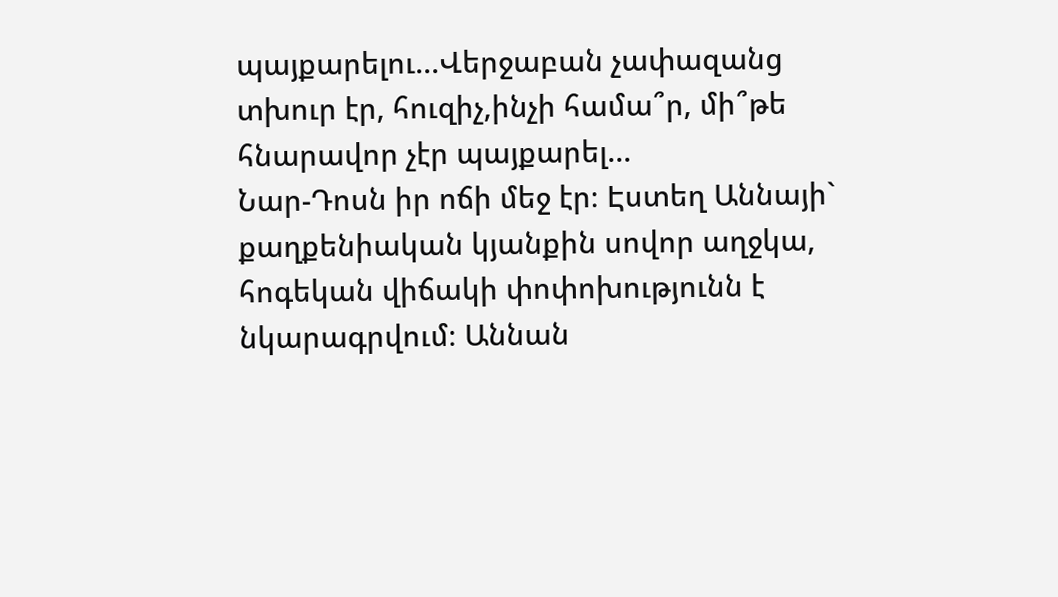պայքարելու...Վերջաբան չափազանց տխուր էր, հուզիչ,ինչի համա՞ր, մի՞թե հնարավոր չէր պայքարել...
Նար-Դոսն իր ոճի մեջ էր։ Էստեղ Աննայի` քաղքենիական կյանքին սովոր աղջկա, հոգեկան վիճակի փոփոխությունն է նկարագրվում։ Աննան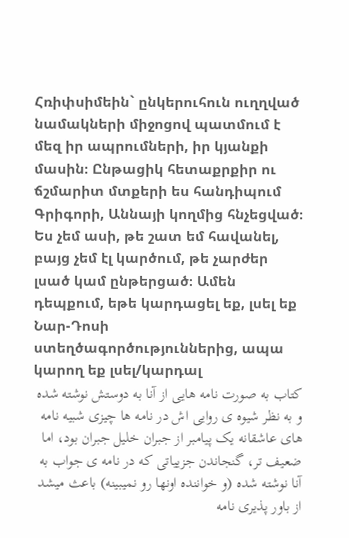Հռիփսիմեին` ընկերուհուն ուղղված նամակների միջոցով պատմում է մեզ իր ապրումների, իր կյանքի մասին։ Ընթացիկ հետաքրքիր ու ճշմարիտ մտքերի ես հանդիպում Գրիգորի, Աննայի կողմից հնչեցված։ Ես չեմ ասի, թե շատ եմ հավանել, բայց չեմ էլ կարծում, թե չարժեր լսած կամ ընթերցած։ Ամեն դեպքում, եթե կարդացել եք, լսել եք Նար-Դոսի ստեղծագործություններից, ապա կարող եք լսել/կարդալ
کتاب به صورت نامه هایی از آنا به دوستش نوشته شده و به نظر شیوه ی روایی اش در نامه ها چیزی شبیه نامه های عاشقانه یک پیامبر از جبران خلیل جبران بود، اما ضعیف تر، گنجاندن جزییاتی که در نامه ی جواب به آنا نوشته شده (و خواننده اونها رو نمیبینه) باعث میشد از باور پذیری نامه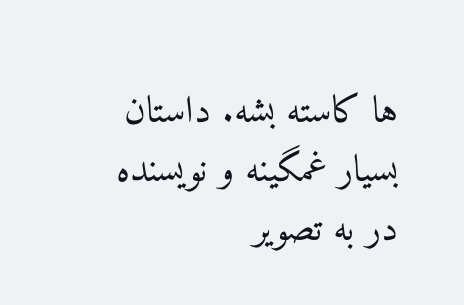ها کاسته بشه. داستان بسیار غمگینه و نویسنده در به تصویر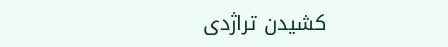کشیدن تراژدی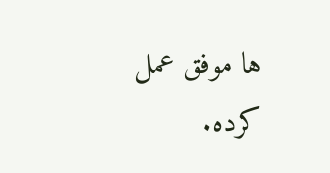ها موفق عمل کرده.